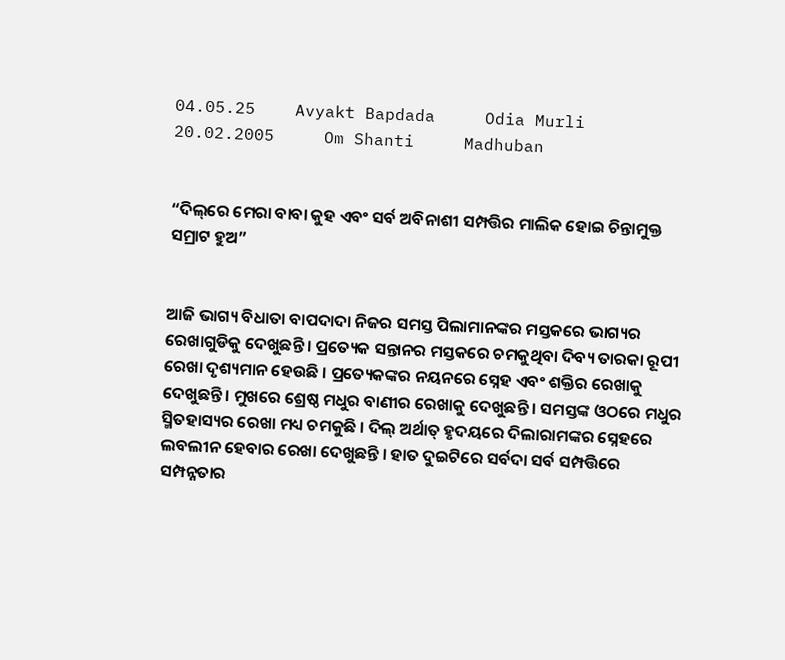04.05.25    Avyakt Bapdada     Odia Murli    20.02.2005     Om Shanti     Madhuban


“ଦିଲ୍‌ରେ ମେରା ବାବା କୁହ ଏବଂ ସର୍ବ ଅବିନାଶୀ ସମ୍ପତ୍ତିର ମାଲିକ ହୋଇ ଚିନ୍ତାମୁକ୍ତ ସମ୍ରାଟ ହୁଅ”


ଆଜି ଭାଗ୍ୟ ବିଧାତା ବାପଦାଦା ନିଜର ସମସ୍ତ ପିଲାମାନଙ୍କର ମସ୍ତକରେ ଭାଗ୍ୟର ରେଖାଗୁଡିକୁ ଦେଖୁଛନ୍ତି । ପ୍ରତ୍ୟେକ ସନ୍ତାନର ମସ୍ତକରେ ଚମକୁଥିବା ଦିବ୍ୟ ତାରକା ରୂପୀ ରେଖା ଦୃଶ୍ୟମାନ ହେଉଛି । ପ୍ରତ୍ୟେକଙ୍କର ନୟନରେ ସ୍ନେହ ଏବଂ ଶକ୍ତିର ରେଖାକୁ ଦେଖୁଛନ୍ତି । ମୁଖରେ ଶ୍ରେଷ୍ଠ ମଧୁର ବାଣୀର ରେଖାକୁ ଦେଖୁଛନ୍ତି । ସମସ୍ତଙ୍କ ଓଠରେ ମଧୁର ସ୍ମିତହାସ୍ୟର ରେଖା ମଧ୍ୟ ଚମକୁଛି । ଦିଲ୍ ଅର୍ଥାତ୍ ହୃଦୟରେ ଦିଲାରାମଙ୍କର ସ୍ନେହରେ ଲବଲୀନ ହେବାର ରେଖା ଦେଖୁଛନ୍ତି । ହାତ ଦୁଇଟିରେ ସର୍ବଦା ସର୍ବ ସମ୍ପତ୍ତିରେ ସମ୍ପନ୍ନତାର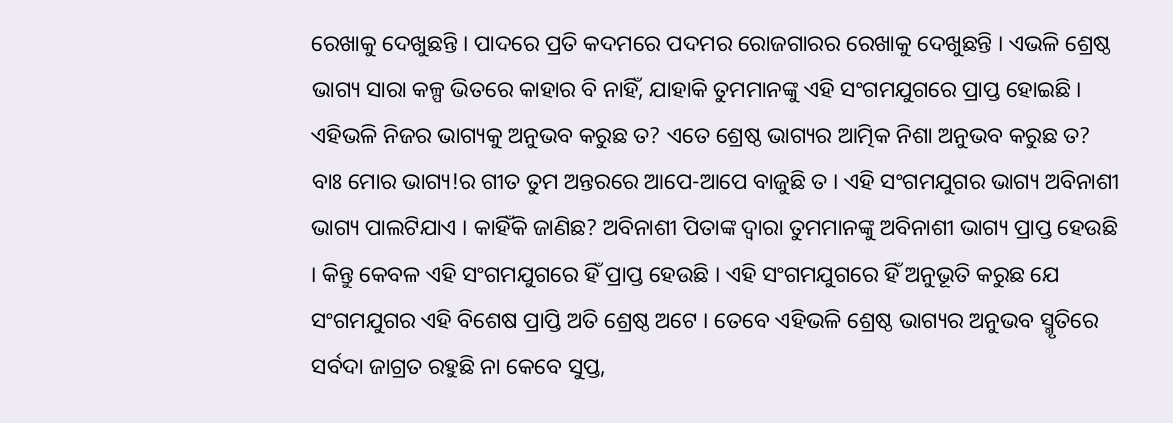ରେଖାକୁ ଦେଖୁଛନ୍ତି । ପାଦରେ ପ୍ରତି କଦମରେ ପଦମର ରୋଜଗାରର ରେଖାକୁ ଦେଖୁଛନ୍ତି । ଏଭଳି ଶ୍ରେଷ୍ଠ ଭାଗ୍ୟ ସାରା କଳ୍ପ ଭିତରେ କାହାର ବି ନାହିଁ, ଯାହାକି ତୁମମାନଙ୍କୁ ଏହି ସଂଗମଯୁଗରେ ପ୍ରାପ୍ତ ହୋଇଛି । ଏହିଭଳି ନିଜର ଭାଗ୍ୟକୁ ଅନୁଭବ କରୁଛ ତ? ଏତେ ଶ୍ରେଷ୍ଠ ଭାଗ୍ୟର ଆତ୍ମିକ ନିଶା ଅନୁଭବ କରୁଛ ତ? ବାଃ ମୋର ଭାଗ୍ୟ!ର ଗୀତ ତୁମ ଅନ୍ତରରେ ଆପେ-ଆପେ ବାଜୁଛି ତ । ଏହି ସଂଗମଯୁଗର ଭାଗ୍ୟ ଅବିନାଶୀ ଭାଗ୍ୟ ପାଲଟିଯାଏ । କାହିଁକି ଜାଣିଛ? ଅବିନାଶୀ ପିତାଙ୍କ ଦ୍ୱାରା ତୁମମାନଙ୍କୁ ଅବିନାଶୀ ଭାଗ୍ୟ ପ୍ରାପ୍ତ ହେଉଛି । କିନ୍ତୁ କେବଳ ଏହି ସଂଗମଯୁଗରେ ହିଁ ପ୍ରାପ୍ତ ହେଉଛି । ଏହି ସଂଗମଯୁଗରେ ହିଁ ଅନୁଭୂତି କରୁଛ ଯେ ସଂଗମଯୁଗର ଏହି ବିଶେଷ ପ୍ରାପ୍ତି ଅତି ଶ୍ରେଷ୍ଠ ଅଟେ । ତେବେ ଏହିଭଳି ଶ୍ରେଷ୍ଠ ଭାଗ୍ୟର ଅନୁଭବ ସ୍ମୃତିରେ ସର୍ବଦା ଜାଗ୍ରତ ରହୁଛି ନା କେବେ ସୁପ୍ତ,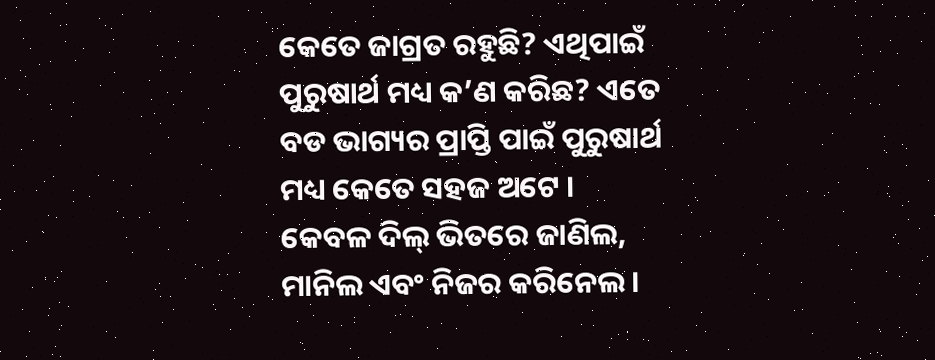କେତେ ଜାଗ୍ରତ ରହୁଛି? ଏଥିପାଇଁ ପୁରୁଷାର୍ଥ ମଧ୍ୟ କ’ଣ କରିଛ? ଏତେ ବଡ ଭାଗ୍ୟର ପ୍ରାପ୍ତି ପାଇଁ ପୁରୁଷାର୍ଥ ମଧ୍ୟ କେତେ ସହଜ ଅଟେ । କେବଳ ଦିଲ୍ ଭିତରେ ଜାଣିଲ, ମାନିଲ ଏବଂ ନିଜର କରିନେଲ ।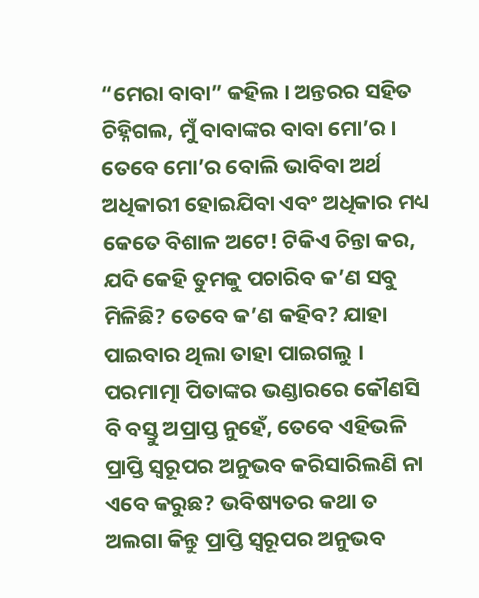“ମେରା ବାବା” କହିଲ । ଅନ୍ତରର ସହିତ ଚିହ୍ନିଗଲ, ମୁଁ ବାବାଙ୍କର ବାବା ମୋ’ର । ତେବେ ମୋ’ର ବୋଲି ଭାବିବା ଅର୍ଥ ଅଧିକାରୀ ହୋଇଯିବା ଏବଂ ଅଧିକାର ମଧ୍ୟ କେତେ ବିଶାଳ ଅଟେ! ଟିକିଏ ଚିନ୍ତା କର, ଯଦି କେହି ତୁମକୁ ପଚାରିବ କ’ଣ ସବୁ ମିଳିଛି? ତେବେ କ’ଣ କହିବ? ଯାହା ପାଇବାର ଥିଲା ତାହା ପାଇଗଲୁ । ପରମାତ୍ମା ପିତାଙ୍କର ଭଣ୍ଡାରରେ କୌଣସି ବି ବସ୍ତୁ ଅପ୍ରାପ୍ତ ନୁହେଁ, ତେବେ ଏହିଭଳି ପ୍ରାପ୍ତି ସ୍ୱରୂପର ଅନୁଭବ କରିସାରିଲଣି ନା ଏବେ କରୁଛ? ଭବିଷ୍ୟତର କଥା ତ ଅଲଗା କିନ୍ତୁ ପ୍ରାପ୍ତି ସ୍ୱରୂପର ଅନୁଭବ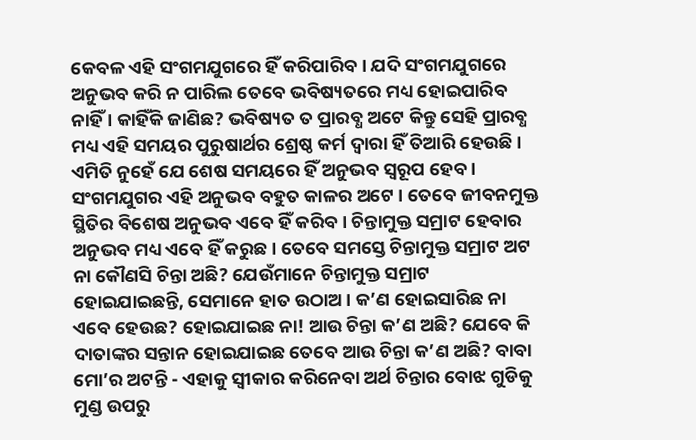କେବଳ ଏହି ସଂଗମଯୁଗରେ ହିଁ କରିପାରିବ । ଯଦି ସଂଗମଯୁଗରେ ଅନୁଭବ କରି ନ ପାରିଲ ତେବେ ଭବିଷ୍ୟତରେ ମଧ୍ୟ ହୋଇପାରିବ ନାହିଁ । କାହିଁକି ଜାଣିଛ? ଭବିଷ୍ୟତ ତ ପ୍ରାରବ୍ଧ ଅଟେ କିନ୍ତୁ ସେହି ପ୍ରାରବ୍ଧ ମଧ୍ୟ ଏହି ସମୟର ପୁରୁଷାର୍ଥର ଶ୍ରେଷ୍ଠ କର୍ମ ଦ୍ୱାରା ହିଁ ତିଆରି ହେଉଛି । ଏମିତି ନୁହେଁ ଯେ ଶେଷ ସମୟରେ ହିଁ ଅନୁଭବ ସ୍ୱରୂପ ହେବ । ସଂଗମଯୁଗର ଏହି ଅନୁଭବ ବହୁତ କାଳର ଅଟେ । ତେବେ ଜୀବନମୁକ୍ତ ସ୍ଥିତିର ବିଶେଷ ଅନୁଭବ ଏବେ ହିଁ କରିବ । ଚିନ୍ତାମୁକ୍ତ ସମ୍ରାଟ ହେବାର ଅନୁଭବ ମଧ୍ୟ ଏବେ ହିଁ କରୁଛ । ତେବେ ସମସ୍ତେ ଚିନ୍ତାମୁକ୍ତ ସମ୍ରାଟ ଅଟ ନା କୌଣସି ଚିନ୍ତା ଅଛି? ଯେଉଁମାନେ ଚିନ୍ତାମୁକ୍ତ ସମ୍ରାଟ ହୋଇଯାଇଛନ୍ତି, ସେମାନେ ହାତ ଉଠାଅ । କ’ଣ ହୋଇସାରିଛ ନା ଏବେ ହେଉଛ? ହୋଇଯାଇଛ ନା! ଆଉ ଚିନ୍ତା କ’ଣ ଅଛି? ଯେବେ କି ଦାତାଙ୍କର ସନ୍ତାନ ହୋଇଯାଇଛ ତେବେ ଆଉ ଚିନ୍ତା କ’ଣ ଅଛି? ବାବା ମୋ’ର ଅଟନ୍ତି - ଏହାକୁ ସ୍ୱୀକାର କରିନେବା ଅର୍ଥ ଚିନ୍ତାର ବୋଝ ଗୁଡିକୁ ମୁଣ୍ଡ ଉପରୁ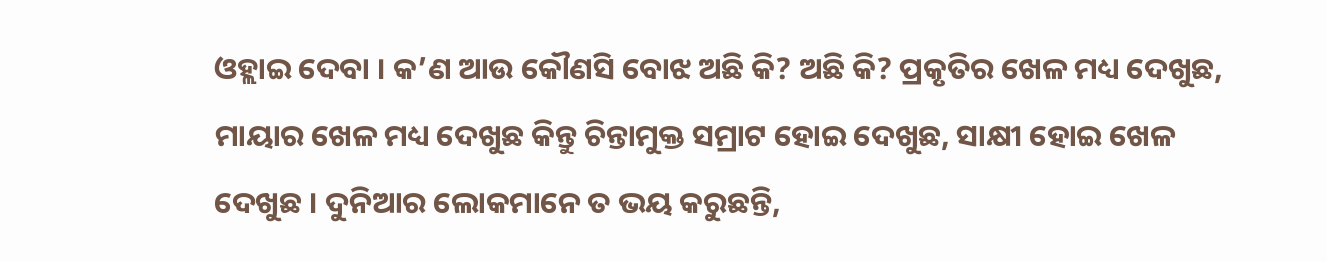ଓହ୍ଲାଇ ଦେବା । କ’ଣ ଆଉ କୌଣସି ବୋଝ ଅଛି କି? ଅଛି କି? ପ୍ରକୃତିର ଖେଳ ମଧ୍ୟ ଦେଖୁଛ, ମାୟାର ଖେଳ ମଧ୍ୟ ଦେଖୁଛ କିନ୍ତୁ ଚିନ୍ତାମୁକ୍ତ ସମ୍ରାଟ ହୋଇ ଦେଖୁଛ, ସାକ୍ଷୀ ହୋଇ ଖେଳ ଦେଖୁଛ । ଦୁନିଆର ଲୋକମାନେ ତ ଭୟ କରୁଛନ୍ତି,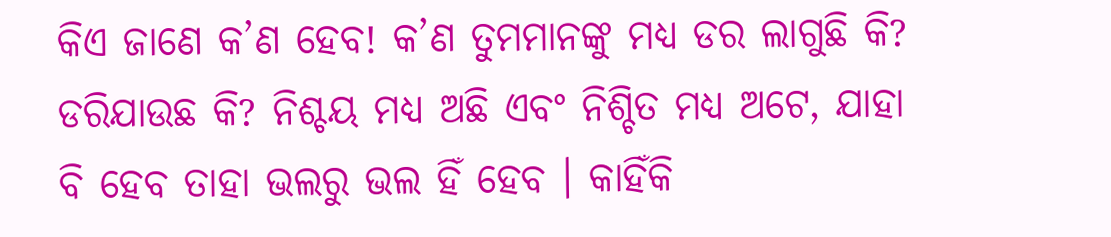କିଏ ଜାଣେ କ’ଣ ହେବ! କ’ଣ ତୁମମାନଙ୍କୁ ମଧ୍ୟ ଡର ଲାଗୁଛି କି? ଡରିଯାଉଛ କି? ନିଶ୍ଚୟ ମଧ୍ୟ ଅଛି ଏବଂ ନିଶ୍ଚିତ ମଧ୍ୟ ଅଟେ, ଯାହା ବି ହେବ ତାହା ଭଲରୁ ଭଲ ହିଁ ହେବ । କାହିଁକି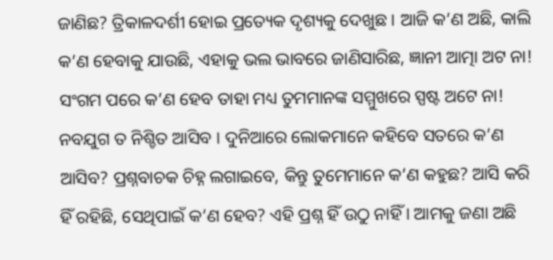ଜାଣିଛ? ତ୍ରିକାଳଦର୍ଶୀ ହୋଇ ପ୍ରତ୍ୟେକ ଦୃଶ୍ୟକୁ ଦେଖୁଛ । ଆଜି କ’ଣ ଅଛି, କାଲି କ’ଣ ହେବାକୁ ଯାଉଛି, ଏହାକୁ ଭଲ ଭାବରେ ଜାଣିସାରିଛ, ଜ୍ଞାନୀ ଆତ୍ମା ଅଟ ନା! ସଂଗମ ପରେ କ’ଣ ହେବ ତାହା ମଧ୍ୟ ତୁମମାନଙ୍କ ସମ୍ମୁଖରେ ସ୍ପଷ୍ଟ ଅଟେ ନା! ନବଯୁଗ ତ ନିଶ୍ଚିତ ଆସିବ । ଦୁନିଆରେ ଲୋକମାନେ କହିବେ ସତରେ କ’ଣ ଆସିବ? ପ୍ରଶ୍ନବାଚକ ଚିହ୍ନ ଲଗାଇବେ, କିନ୍ତୁ ତୁମେମାନେ କ’ଣ କହୁଛ? ଆସି କରି ହିଁ ରହିଛି, ସେଥିପାଇଁ କ’ଣ ହେବ? ଏହି ପ୍ରଶ୍ନ ହିଁ ଉଠୁ ନାହିଁ । ଆମକୁ ଜଣା ଅଛି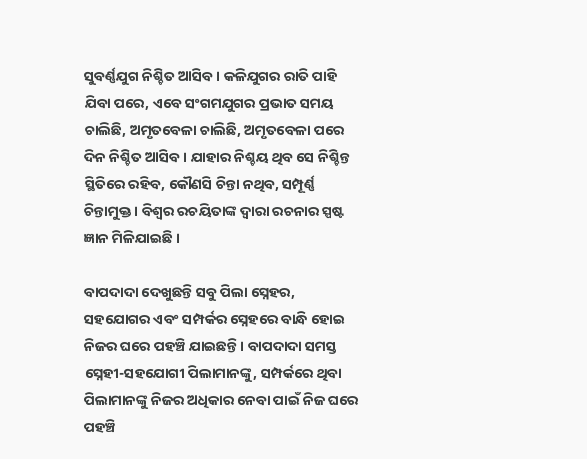ସୁବର୍ଣ୍ଣଯୁଗ ନିଶ୍ଚିତ ଆସିବ । କଳିଯୁଗର ରାତି ପାହି ଯିବା ପରେ, ଏବେ ସଂଗମଯୁଗର ପ୍ରଭାତ ସମୟ ଚାଲିଛି, ଅମୃତବେଳା ଚାଲିଛି, ଅମୃତବେଳା ପରେ ଦିନ ନିଶ୍ଚିତ ଆସିବ । ଯାହାର ନିଶ୍ଚୟ ଥିବ ସେ ନିଶ୍ଚିନ୍ତ ସ୍ଥିତିରେ ରହିବ, କୌଣସି ଚିନ୍ତା ନଥିବ, ସମ୍ପୂର୍ଣ୍ଣ ଚିନ୍ତାମୁକ୍ତ । ବିଶ୍ୱର ରଚୟିତାଙ୍କ ଦ୍ୱାରା ରଚନାର ସ୍ପଷ୍ଟ ଜ୍ଞାନ ମିଳିଯାଇଛି ।

ବାପଦାଦା ଦେଖୁଛନ୍ତି ସବୁ ପିଲା ସ୍ନେହର, ସହଯୋଗର ଏବଂ ସମ୍ପର୍କର ସ୍ନେହରେ ବାନ୍ଧି ହୋଇ ନିଜର ଘରେ ପହଞ୍ଚି ଯାଇଛନ୍ତି । ବାପଦାଦା ସମସ୍ତ ସ୍ନେହୀ-ସହଯୋଗୀ ପିଲାମାନଙ୍କୁ, ସମ୍ପର୍କରେ ଥିବା ପିଲାମାନଙ୍କୁ ନିଜର ଅଧିକାର ନେବା ପାଇଁ ନିଜ ଘରେ ପହଞ୍ଚି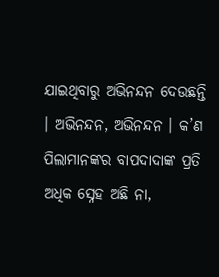ଯାଇଥିବାରୁ ଅଭିନନ୍ଦନ ଦେଉଛନ୍ତି । ଅଭିନନ୍ଦନ, ଅଭିନନ୍ଦନ । କ’ଣ ପିଲାମାନଙ୍କର ବାପଦାଦାଙ୍କ ପ୍ରତି ଅଧିକ ସ୍ନେହ ଅଛି ନା,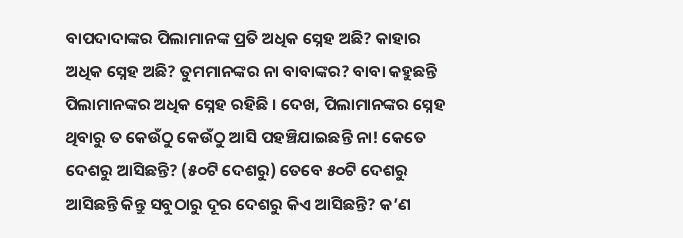ବାପଦାଦାଙ୍କର ପିଲାମାନଙ୍କ ପ୍ରତି ଅଧିକ ସ୍ନେହ ଅଛି? କାହାର ଅଧିକ ସ୍ନେହ ଅଛି? ତୁମମାନଙ୍କର ନା ବାବାଙ୍କର? ବାବା କହୁଛନ୍ତି ପିଲାମାନଙ୍କର ଅଧିକ ସ୍ନେହ ରହିଛି । ଦେଖ, ପିଲାମାନଙ୍କର ସ୍ନେହ ଥିବାରୁ ତ କେଉଁଠୁ କେଉଁଠୁ ଆସି ପହଞ୍ଚିଯାଇଛନ୍ତି ନା! କେତେ ଦେଶରୁ ଆସିଛନ୍ତି? (୫୦ଟି ଦେଶରୁ) ତେବେ ୫୦ଟି ଦେଶରୁ ଆସିଛନ୍ତି କିନ୍ତୁ ସବୁଠାରୁ ଦୂର ଦେଶରୁ କିଏ ଆସିଛନ୍ତି? କ’ଣ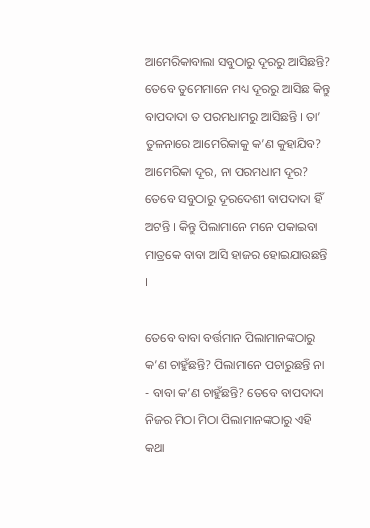ଆମେରିକାବାଲା ସବୁଠାରୁ ଦୂରରୁ ଆସିଛନ୍ତି? ତେବେ ତୁମେମାନେ ମଧ୍ୟ ଦୂରରୁ ଆସିଛ କିନ୍ତୁ ବାପଦାଦା ତ ପରମଧାମରୁ ଆସିଛନ୍ତି । ତା’ ତୁଳନାରେ ଆମେରିକାକୁ କ’ଣ କୁହାଯିବ? ଆମେରିକା ଦୂର, ନା ପରମଧାମ ଦୂର? ତେବେ ସବୁଠାରୁ ଦୂରଦେଶୀ ବାପଦାଦା ହିଁ ଅଟନ୍ତି । କିନ୍ତୁ ପିଲାମାନେ ମନେ ପକାଇବା ମାତ୍ରକେ ବାବା ଆସି ହାଜର ହୋଇଯାଉଛନ୍ତି ।

ତେବେ ବାବା ବର୍ତ୍ତମାନ ପିଲାମାନଙ୍କଠାରୁ କ’ଣ ଚାହୁଁଛନ୍ତି? ପିଲାମାନେ ପଚାରୁଛନ୍ତି ନା - ବାବା କ’ଣ ଚାହୁଁଛନ୍ତି? ତେବେ ବାପଦାଦା ନିଜର ମିଠା ମିଠା ପିଲାମାନଙ୍କଠାରୁ ଏହି କଥା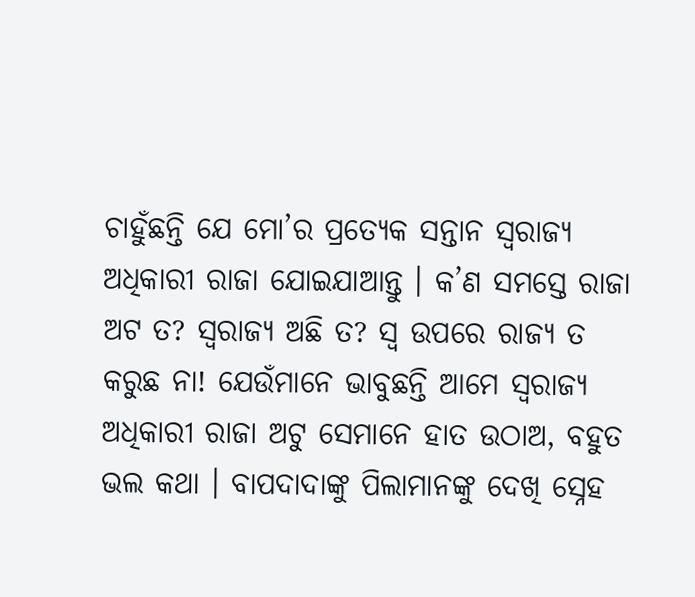ଚାହୁଁଛନ୍ତି ଯେ ମୋ’ର ପ୍ରତ୍ୟେକ ସନ୍ତାନ ସ୍ୱରାଜ୍ୟ ଅଧିକାରୀ ରାଜା ଯୋଇଯାଆନ୍ତୁ । କ’ଣ ସମସ୍ତେ ରାଜା ଅଟ ତ? ସ୍ୱରାଜ୍ୟ ଅଛି ତ? ସ୍ୱ ଉପରେ ରାଜ୍ୟ ତ କରୁଛ ନା! ଯେଉଁମାନେ ଭାବୁଛନ୍ତି ଆମେ ସ୍ୱରାଜ୍ୟ ଅଧିକାରୀ ରାଜା ଅଟୁ ସେମାନେ ହାତ ଉଠାଅ, ବହୁତ ଭଲ କଥା । ବାପଦାଦାଙ୍କୁ ପିଲାମାନଙ୍କୁ ଦେଖି ସ୍ନେହ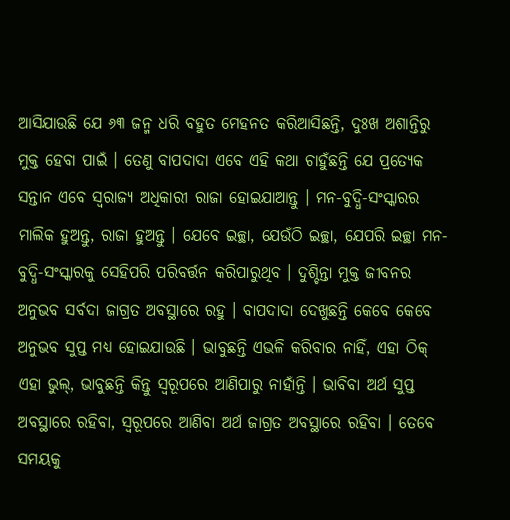ଆସିଯାଉଛି ଯେ ୬୩ ଜନ୍ମ ଧରି ବହୁତ ମେହନତ କରିଆସିଛନ୍ତି, ଦୁଃଖ ଅଶାନ୍ତିରୁ ମୁକ୍ତ ହେବା ପାଇଁ । ତେଣୁ ବାପଦାଦା ଏବେ ଏହି କଥା ଚାହୁଁଛନ୍ତି ଯେ ପ୍ରତ୍ୟେକ ସନ୍ତାନ ଏବେ ସ୍ୱରାଜ୍ୟ ଅଧିକାରୀ ରାଜା ହୋଇଯାଆନ୍ତୁ । ମନ-ବୁଦ୍ଧି-ସଂସ୍କାରର ମାଲିକ ହୁଅନ୍ତୁ, ରାଜା ହୁଅନ୍ତୁ । ଯେବେ ଇଚ୍ଛା, ଯେଉଁଠି ଇଚ୍ଛା, ଯେପରି ଇଚ୍ଛା ମନ-ବୁଦ୍ଧି-ସଂସ୍କାରକୁ ସେହିପରି ପରିବର୍ତ୍ତନ କରିପାରୁଥିବ । ଦୁଶ୍ଚିନ୍ତା ମୁକ୍ତ ଜୀବନର ଅନୁଭବ ସର୍ବଦା ଜାଗ୍ରତ ଅବସ୍ଥାରେ ରହୁ । ବାପଦାଦା ଦେଖୁଛନ୍ତି କେବେ କେବେ ଅନୁଭବ ସୁପ୍ତ ମଧ୍ୟ ହୋଇଯାଉଛି । ଭାବୁଛନ୍ତି ଏଭଳି କରିବାର ନାହିଁ, ଏହା ଠିକ୍ ଏହା ଭୁଲ୍‌, ଭାବୁଛନ୍ତି କିନ୍ତୁ ସ୍ୱରୂପରେ ଆଣିପାରୁ ନାହାଁନ୍ତି । ଭାବିବା ଅର୍ଥ ସୁପ୍ତ ଅବସ୍ଥାରେ ରହିବା, ସ୍ୱରୂପରେ ଆଣିବା ଅର୍ଥ ଜାଗ୍ରତ ଅବସ୍ଥାରେ ରହିବା । ତେବେ ସମୟକୁ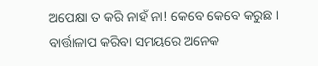ଅପେକ୍ଷା ତ କରି ନାହଁ ନା! କେବେ କେବେ କରୁଛ । ବାର୍ତ୍ତାଳାପ କରିବା ସମୟରେ ଅନେକ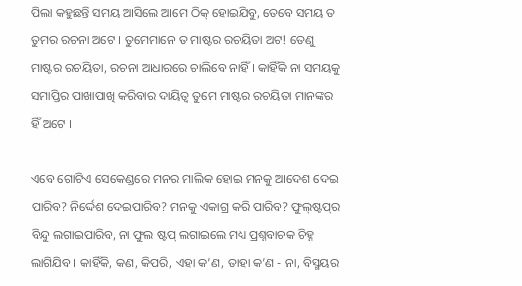ପିଲା କହୁଛନ୍ତି ସମୟ ଆସିଲେ ଆମେ ଠିକ୍ ହୋଇଯିବୁ, ତେବେ ସମୟ ତ ତୁମର ରଚନା ଅଟେ । ତୁମେମାନେ ତ ମାଷ୍ଟର ରଚୟିତା ଅଟ! ତେଣୁ ମାଷ୍ଟର ରଚୟିତା, ରଚନା ଆଧାରରେ ଚାଲିବେ ନାହିଁ । କାହିଁକି ନା ସମୟକୁ ସମାପ୍ତିର ପାଖାପାଖି କରିବାର ଦାୟିତ୍ୱ ତୁମେ ମାଷ୍ଟର ରଚୟିତା ମାନଙ୍କର ହିଁ ଅଟେ ।

ଏବେ ଗୋଟିଏ ସେକେଣ୍ଡରେ ମନର ମାଲିକ ହୋଇ ମନକୁ ଆଦେଶ ଦେଇ ପାରିବ? ନିର୍ଦ୍ଦେଶ ଦେଇପାରିବ? ମନକୁ ଏକାଗ୍ର କରି ପାରିବ? ଫୁଲ୍‌ଷ୍ଟପ୍‌ର ବିନ୍ଦୁ ଲଗାଇପାରିବ, ନା ଫୁଲ ଷ୍ଟପ୍ ଲଗାଇଲେ ମଧ୍ୟ ପ୍ରଶ୍ନବାଚକ ଚିହ୍ନ ଲାଗିଯିବ । କାହିଁକି, କଣ, କିପରି, ଏହା କ’ଣ, ତାହା କ’ଣ - ନା, ବିସ୍ମୟର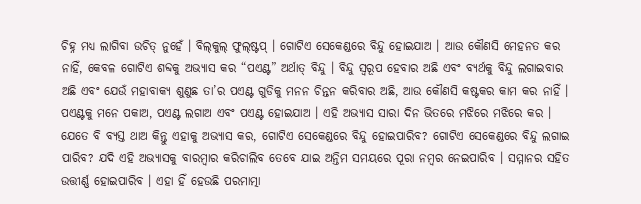ଚିହ୍ନ ମଧ୍ୟ ଲାଗିବା ଉଚିତ୍ ନୁହେଁ । ବିଲ୍‌କୁଲ୍ ଫୁଲ୍‌ଷ୍ଟପ୍ । ଗୋଟିଏ ସେକେଣ୍ଡରେ ବିନ୍ଦୁ ହୋଇଯାଅ । ଆଉ କୌଣସି ମେହନତ କର ନାହିଁ, କେବଳ ଗୋଟିଏ ଶବ୍ଦକୁ ଅଭ୍ୟାସ କର “ପଏଣ୍ଟ” ଅର୍ଥାତ୍ ବିନ୍ଦୁ । ବିନ୍ଦୁ ସ୍ୱରୂପ ହେବାର ଅଛି ଏବଂ ବ୍ୟର୍ଥକୁ ବିନ୍ଦୁ ଲଗାଇବାର ଅଛି ଏବଂ ଯେଉଁ ମହାବାକ୍ୟ ଶୁଣୁଛ ତା’ର ପଏଣ୍ଟ ଗୁଡିକୁ ମନନ ଚିନ୍ତନ କରିବାର ଅଛି, ଆଉ କୌଣସି କଷ୍ଟକର କାମ କର ନାହିଁ । ପଏଣ୍ଟକୁ ମନେ ପକାଅ, ପଏଣ୍ଟ ଲଗାଅ ଏବଂ ପଏଣ୍ଟ ହୋଇଯାଅ । ଏହି ଅଭ୍ୟାସ ସାରା ଦିନ ଭିତରେ ମଝିରେ ମଝିରେ କର । ଯେତେ ବି ବ୍ୟସ୍ତ ଥାଅ କିନ୍ତୁ ଏହାକୁ ଅଭ୍ୟାସ କର, ଗୋଟିଏ ସେକେଣ୍ଡରେ ବିନ୍ଦୁ ହୋଇପାରିବ? ଗୋଟିଏ ସେକେଣ୍ଡରେ ବିନ୍ଦୁ ଲଗାଇ ପାରିବ? ଯଦି ଏହି ଅଭ୍ୟାସକୁ ବାରମ୍ବାର କରିଚାଲିବ ତେବେ ଯାଇ ଅନ୍ତିମ ସମୟରେ ପୂରା ନମ୍ବର ନେଇପାରିବ । ସମ୍ମାନର ସହିତ ଉତ୍ତୀର୍ଣ୍ଣ ହୋଇପାରିବ । ଏହା ହିଁ ହେଉଛି ପରମାତ୍ମା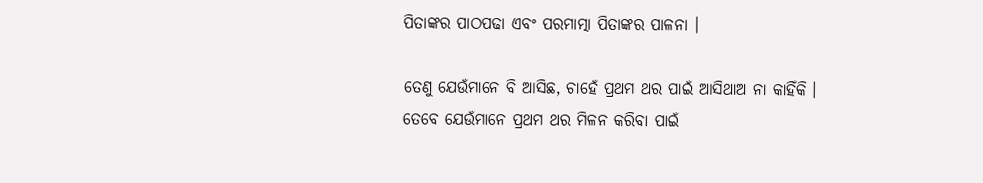ପିତାଙ୍କର ପାଠପଢା ଏବଂ ପରମାତ୍ମା ପିତାଙ୍କର ପାଳନା ।

ତେଣୁ ଯେଉଁମାନେ ବି ଆସିଛ, ଚାହେଁ ପ୍ରଥମ ଥର ପାଇଁ ଆସିଥାଅ ନା କାହିଁକି । ତେବେ ଯେଉଁମାନେ ପ୍ରଥମ ଥର ମିଳନ କରିବା ପାଇଁ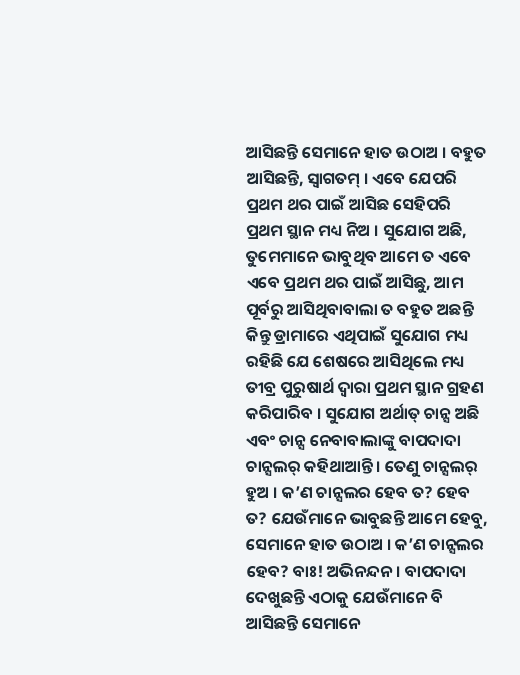ଆସିଛନ୍ତି ସେମାନେ ହାତ ଉଠାଅ । ବହୁତ ଆସିଛନ୍ତି, ସ୍ୱାଗତମ୍ । ଏବେ ଯେପରି ପ୍ରଥମ ଥର ପାଇଁ ଆସିଛ ସେହିପରି ପ୍ରଥମ ସ୍ଥାନ ମଧ୍ୟ ନିଅ । ସୁଯୋଗ ଅଛି, ତୁମେମାନେ ଭାବୁଥିବ ଆମେ ତ ଏବେ ଏବେ ପ୍ରଥମ ଥର ପାଇଁ ଆସିଛୁ, ଆମ ପୂର୍ବରୁ ଆସିଥିବାବାଲା ତ ବହୁତ ଅଛନ୍ତି କିନ୍ତୁ ଡ୍ରାମାରେ ଏଥିପାଇଁ ସୁଯୋଗ ମଧ୍ୟ ରହିଛି ଯେ ଶେଷରେ ଆସିଥିଲେ ମଧ୍ୟ ତୀବ୍ର ପୁରୁଷାର୍ଥ ଦ୍ୱାରା ପ୍ରଥମ ସ୍ଥାନ ଗ୍ରହଣ କରିପାରିବ । ସୁଯୋଗ ଅର୍ଥାତ୍ ଚାନ୍ସ ଅଛି ଏବଂ ଚାନ୍ସ ନେବାବାଲାଙ୍କୁ ବାପଦାଦା ଚାନ୍ସଲର୍ କହିଥାଆନ୍ତି । ତେଣୁ ଚାନ୍ସଲର୍ ହୁଅ । କ’ଣ ଚାନ୍ସଲର ହେବ ତ? ହେବ ତ? ଯେଉଁମାନେ ଭାବୁଛନ୍ତି ଆମେ ହେବୁ, ସେମାନେ ହାତ ଉଠାଅ । କ’ଣ ଚାନ୍ସଲର ହେବ? ବାଃ! ଅଭିନନ୍ଦନ । ବାପଦାଦା ଦେଖୁଛନ୍ତି ଏଠାକୁ ଯେଉଁମାନେ ବି ଆସିଛନ୍ତି ସେମାନେ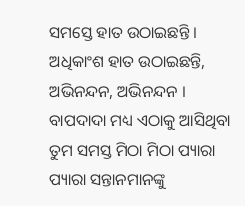ସମସ୍ତେ ହାତ ଉଠାଇଛନ୍ତି । ଅଧିକାଂଶ ହାତ ଉଠାଇଛନ୍ତି, ଅଭିନନ୍ଦନ, ଅଭିନନ୍ଦନ । ବାପଦାଦା ମଧ୍ୟ ଏଠାକୁ ଆସିଥିବା ତୁମ ସମସ୍ତ ମିଠା ମିଠା ପ୍ୟାରା ପ୍ୟାରା ସନ୍ତାନମାନଙ୍କୁ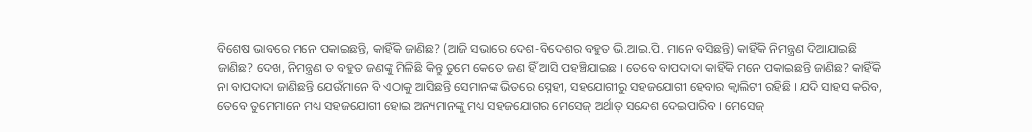ବିଶେଷ ଭାବରେ ମନେ ପକାଇଛନ୍ତି, କାହିଁକି ଜାଣିଛ? (ଆଜି ସଭାରେ ଦେଶ-ବିଦେଶର ବହୁତ ଭି.ଆଇ.ପି. ମାନେ ବସିଛନ୍ତି) କାହିଁକି ନିମନ୍ତ୍ରଣ ଦିଆଯାଇଛି ଜାଣିଛ? ଦେଖ, ନିମନ୍ତ୍ରଣ ତ ବହୁତ ଜଣଙ୍କୁ ମିଳିଛି କିନ୍ତୁ ତୁମେ କେତେ ଜଣ ହିଁ ଆସି ପହଞ୍ଚିଯାଇଛ । ତେବେ ବାପଦାଦା କାହିଁକି ମନେ ପକାଇଛନ୍ତି ଜାଣିଛ? କାହିଁକି ନା ବାପଦାଦା ଜାଣିଛନ୍ତି ଯେଉଁମାନେ ବି ଏଠାକୁ ଆସିଛନ୍ତି ସେମାନଙ୍କ ଭିତରେ ସ୍ନେହୀ, ସହଯୋଗୀରୁ ସହଜଯୋଗୀ ହେବାର କ୍ୱାଲିଟୀ ରହିଛି । ଯଦି ସାହସ କରିବ, ତେବେ ତୁମେମାନେ ମଧ୍ୟ ସହଜଯୋଗୀ ହୋଇ ଅନ୍ୟମାନଙ୍କୁ ମଧ୍ୟ ସହଜଯୋଗର ମେସେଜ୍ ଅର୍ଥାତ୍ ସନ୍ଦେଶ ଦେଇପାରିବ । ମେସେଜ୍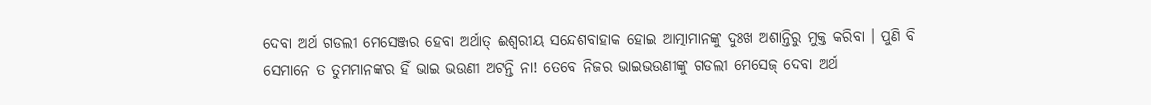ଦେବା ଅର୍ଥ ଗଡଲୀ ମେସେଞ୍ଜର ହେବା ଅର୍ଥାତ୍ ଈଶ୍ୱରୀୟ ସନ୍ଦେଶବାହାକ ହୋଇ ଆତ୍ମାମାନଙ୍କୁ ଦୁଃଖ ଅଶାନ୍ତିରୁ ମୁକ୍ତ କରିବା । ପୁଣି ବି ସେମାନେ ତ ତୁମମାନଙ୍କର ହିଁ ଭାଇ ଭଉଣୀ ଅଟନ୍ତି ନା! ତେବେ ନିଜର ଭାଇଭଉଣୀଙ୍କୁ ଗଡଲୀ ମେସେଜ୍ ଦେବା ଅର୍ଥ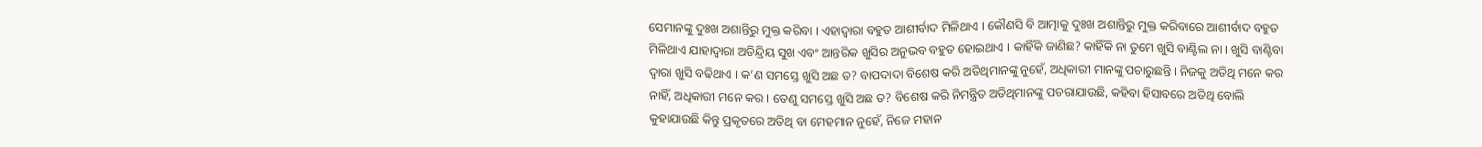ସେମାନଙ୍କୁ ଦୁଃଖ ଅଶାନ୍ତିରୁ ମୁକ୍ତ କରିବା । ଏହାଦ୍ୱାରା ବହୁତ ଆଶୀର୍ବାଦ ମିଳିଥାଏ । କୌଣସି ବି ଆତ୍ମାକୁ ଦୁଃଖ ଅଶାନ୍ତିରୁ ମୁକ୍ତ କରିବାରେ ଆଶୀର୍ବାଦ ବହୁତ ମିଳିଥାଏ ଯାହାଦ୍ୱାରା ଅତିନ୍ଦ୍ରିୟ ସୁଖ ଏବଂ ଆନ୍ତରିକ ଖୁସିର ଅନୁଭବ ବହୁତ ହୋଇଥାଏ । କାହିଁକି ଜାଣିଛ? କାହିଁକି ନା ତୁମେ ଖୁସି ବାଣ୍ଟିଲ ନା । ଖୁସି ବାଣ୍ଟିବା ଦ୍ୱାରା ଖୁସି ବଢିଥାଏ । କ’ଣ ସମସ୍ତେ ଖୁସି ଅଛ ତ? ବାପଦାଦା ବିଶେଷ କରି ଅତିଥିମାନଙ୍କୁ ନୁହେଁ, ଅଧିକାରୀ ମାନଙ୍କୁ ପଚାରୁଛନ୍ତି । ନିଜକୁ ଅତିଥି ମନେ କର ନାହିଁ, ଅଧିକାରୀ ମନେ କର । ତେଣୁ ସମସ୍ତେ ଖୁସି ଅଛ ତ? ବିଶେଷ କରି ନିମନ୍ତ୍ରିତ ଅତିଥିମାନଙ୍କୁ ପଚରାଯାଉଛି, କହିବା ହିସାବରେ ଅତିଥି ବୋଲି କୁହାଯାଉଛି କିନ୍ତୁ ପ୍ରକୃତରେ ଅତିଥି ବା ମେହମାନ ନୁହେଁ, ନିଜେ ମହାନ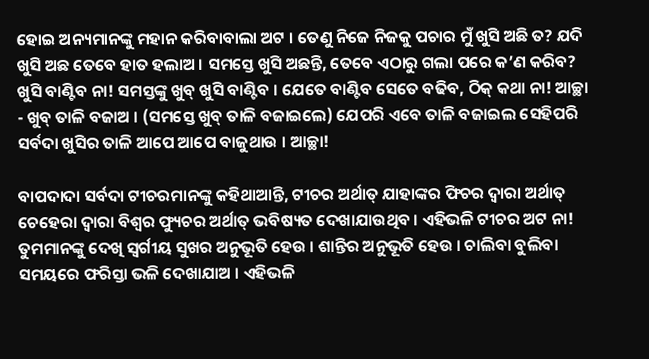ହୋଇ ଅନ୍ୟମାନଙ୍କୁ ମହାନ କରିବାବାଲା ଅଟ । ତେଣୁ ନିଜେ ନିଜକୁ ପଚାର ମୁଁ ଖୁସି ଅଛି ତ? ଯଦି ଖୁସି ଅଛ ତେବେ ହାତ ହଲାଅ । ସମସ୍ତେ ଖୁସି ଅଛନ୍ତି, ତେବେ ଏଠାରୁ ଗଲା ପରେ କ’ଣ କରିବ? ଖୁସି ବାଣ୍ଟିବ ନା! ସମସ୍ତଙ୍କୁ ଖୁବ୍ ଖୁସି ବାଣ୍ଟିବ । ଯେତେ ବାଣ୍ଟିବ ସେତେ ବଢିବ, ଠିକ୍ କଥା ନା! ଆଚ୍ଛା - ଖୁବ୍ ତାଳି ବଜାଅ । (ସମସ୍ତେ ଖୁବ୍ ତାଳି ବଜାଇଲେ) ଯେପରି ଏବେ ତାଳି ବଜାଇଲ ସେହିପରି ସର୍ବଦା ଖୁସିର ତାଳି ଆପେ ଆପେ ବାଜୁଥାଉ । ଆଚ୍ଛା!

ବାପଦାଦା ସର୍ବଦା ଟୀଚରମାନଙ୍କୁ କହିଥାଆନ୍ତି, ଟୀଚର ଅର୍ଥାତ୍ ଯାହାଙ୍କର ଫିଚର ଦ୍ୱାରା ଅର୍ଥାତ୍ ଚେହେରା ଦ୍ୱାରା ବିଶ୍ୱର ଫ୍ୟୁଚର ଅର୍ଥାତ୍ ଭବିଷ୍ୟତ ଦେଖାଯାଉଥିବ । ଏହିଭଳି ଟୀଚର ଅଟ ନା! ତୁମମାନଙ୍କୁ ଦେଖି ସ୍ୱର୍ଗୀୟ ସୁଖର ଅନୁଭୂତି ହେଉ । ଶାନ୍ତିର ଅନୁଭୂତି ହେଉ । ଚାଲିବା ବୁଲିବା ସମୟରେ ଫରିସ୍ତା ଭଳି ଦେଖାଯାଅ । ଏହିଭଳି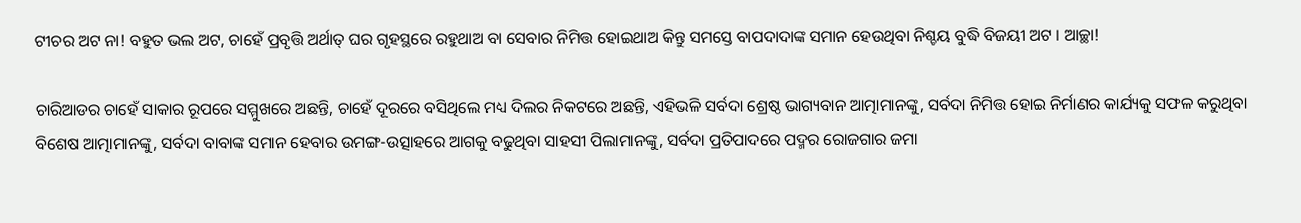ଟୀଚର ଅଟ ନା! ବହୁତ ଭଲ ଅଟ, ଚାହେଁ ପ୍ରବୃତ୍ତି ଅର୍ଥାତ୍ ଘର ଗୃହସ୍ଥରେ ରହୁଥାଅ ବା ସେବାର ନିମିତ୍ତ ହୋଇଥାଅ କିନ୍ତୁ ସମସ୍ତେ ବାପଦାଦାଙ୍କ ସମାନ ହେଉଥିବା ନିଶ୍ଚୟ ବୁଦ୍ଧି ବିଜୟୀ ଅଟ । ଆଚ୍ଛା!

ଚାରିଆଡର ଚାହେଁ ସାକାର ରୂପରେ ସମ୍ମୁଖରେ ଅଛନ୍ତି, ଚାହେଁ ଦୂରରେ ବସିଥିଲେ ମଧ୍ୟ ଦିଲର ନିକଟରେ ଅଛନ୍ତି, ଏହିଭଳି ସର୍ବଦା ଶ୍ରେଷ୍ଠ ଭାଗ୍ୟବାନ ଆତ୍ମାମାନଙ୍କୁ, ସର୍ବଦା ନିମିତ୍ତ ହୋଇ ନିର୍ମାଣର କାର୍ଯ୍ୟକୁ ସଫଳ କରୁଥିବା ବିଶେଷ ଆତ୍ମାମାନଙ୍କୁ, ସର୍ବଦା ବାବାଙ୍କ ସମାନ ହେବାର ଉମଙ୍ଗ-ଉତ୍ସାହରେ ଆଗକୁ ବଢୁଥିବା ସାହସୀ ପିଲାମାନଙ୍କୁ, ସର୍ବଦା ପ୍ରତିପାଦରେ ପଦ୍ମର ରୋଜଗାର ଜମା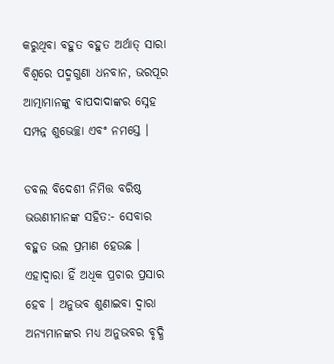କରୁଥିବା ବହୁତ ବହୁତ ଅର୍ଥାତ୍ ସାରା ବିଶ୍ୱରେ ପଦ୍ମଗୁଣା ଧନବାନ, ଭରପୂର ଆତ୍ମାମାନଙ୍କୁ ବାପଦାଦାଙ୍କର ସ୍ନେହ ସମ୍ପନ୍ନ ଶୁଭେଚ୍ଛା ଏବଂ ନମସ୍ତେ ।

ଡବଲ ବିଦେଶୀ ନିମିତ୍ତ ବରିଷ୍ଠ ଭଉଣୀମାନଙ୍କ ସହିତ:- ସେବାର ବହୁତ ଭଲ ପ୍ରମାଣ ହେଉଛ । ଏହାଦ୍ୱାରା ହିଁ ଅଧିକ ପ୍ରଚାର ପ୍ରସାର ହେବ । ଅନୁଭବ ଶୁଣାଇବା ଦ୍ୱାରା ଅନ୍ୟମାନଙ୍କର ମଧ୍ୟ ଅନୁଭବର ବୃଦ୍ଧି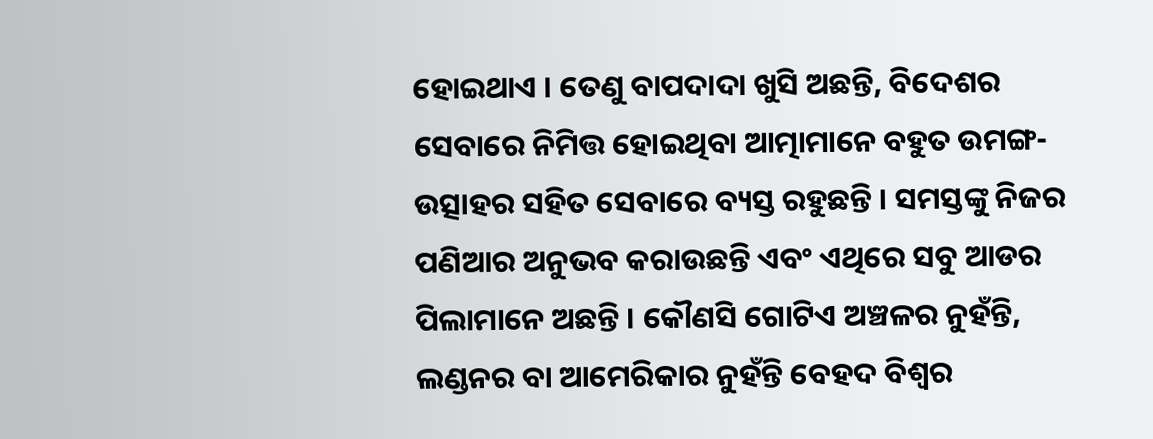ହୋଇଥାଏ । ତେଣୁ ବାପଦାଦା ଖୁସି ଅଛନ୍ତି, ବିଦେଶର ସେବାରେ ନିମିତ୍ତ ହୋଇଥିବା ଆତ୍ମାମାନେ ବହୁତ ଉମଙ୍ଗ-ଉତ୍ସାହର ସହିତ ସେବାରେ ବ୍ୟସ୍ତ ରହୁଛନ୍ତି । ସମସ୍ତଙ୍କୁ ନିଜର ପଣିଆର ଅନୁଭବ କରାଉଛନ୍ତି ଏବଂ ଏଥିରେ ସବୁ ଆଡର ପିଲାମାନେ ଅଛନ୍ତି । କୌଣସି ଗୋଟିଏ ଅଞ୍ଚଳର ନୁହଁନ୍ତି, ଲଣ୍ଡନର ବା ଆମେରିକାର ନୁହଁନ୍ତି ବେହଦ ବିଶ୍ୱର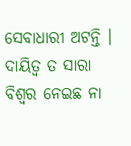ସେବାଧାରୀ ଅଟନ୍ତି । ଦାୟିତ୍ୱ ତ ସାରା ବିଶ୍ୱର ନେଇଛ ନା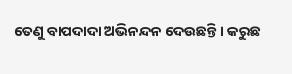ତେଣୁ ବାପଦାଦା ଅଭିନନ୍ଦନ ଦେଉଛନ୍ତି । କରୁଛ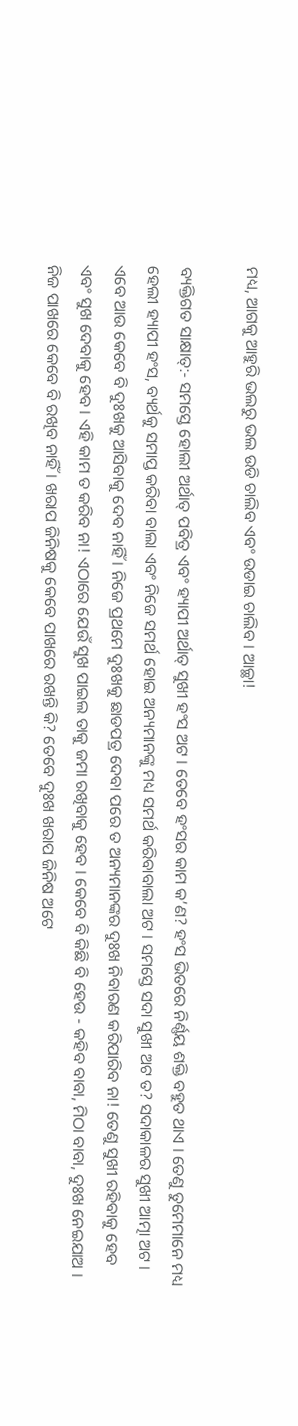ମଧ୍ୟ, ଆଗକୁ ଆହୁରି ଭଲରୁ ଭଲ ଉଡି ଚାଲିବ ଏବଂ ଉଡାଇ ଚାଲିବ । ଆଚ୍ଛା!

ବ୍ୟକ୍ତିଗତ ସାକ୍ଷାତ୍‌:- ସମସ୍ତେ ହୋଲୀ ଅର୍ଥାତ୍ ପବିତ୍ର ଏବଂ ହ୍ୟାପୀ ଅର୍ଥାତ୍ ସୁଖୀ ହଂସ ଅଟ । ତେବେ ହଂସର କାମ କ’ଣ? ହଂସ ଭିତରେ ନିର୍ଣ୍ଣୟ ଶକ୍ତି ବହୁତ ଥାଏ । ତେଣୁ ତୁମେମାନେ ମଧ୍ୟ ହେଲୀ ହ୍ୟାପୀ ହଂସ, ବ୍ୟର୍ଥକୁ ସମାପ୍ତ କରିବା ବାଲା ଏବଂ ନିଜେ ସମର୍ଥ ହୋଇ ଅନ୍ୟମାନଙ୍କୁ ମଧ୍ୟ ସମର୍ଥ କରିବାବାଲା ଅଟ । ସମସ୍ତେ ସଦା ସୁଖୀ ଅଟ ତ? ସଦାକାଳର ସୁଖୀ ଆତ୍ମା ଅଟ । ଏବେ ଆଉ କେବେ ବି ଦୁଃଖକୁ ଆସିବାକୁ ଦେବ ନାହିଁ । ନିଜେ ପ୍ରଥମେ ଦୁଃଖକୁ ଛାଡପତ୍ର ଦେବା ପରେ ତ ଅନ୍ୟମାନଙ୍କର ଦୁଃଖ ନିବାରଣ କରିପାରିବ ନା! ତେଣୁ ସୁଖୀ ରହିବାକୁ ହେବ ଏବଂ ସୁଖ ଦେବାକୁ ହେବ । ଏହି କାମ ତ କରିବ ନା! ଏଠାରେ ଯେଉଁ ସୁଖ ପାଇଲ ତାକୁ ଜମା ରଖିବାକୁ ହେବ । କେବେ ବି କିଛି ବି ହେଉ - କହିବ ବାବା, ମିଠା ବାବା, ଦୁଃଖ ନେଇଯାଅ । ନିଜ ପାଖରେ କେବେ ବି ରଖିବ ନାହିଁ । ଖରାପ ଜିନିଷକୁ କେବେ ପାଖରେ ରଖନ୍ତି କି? ତେବେ ଦୁଃଖ ଖରାପ ଜିନିଷ ଅଟେ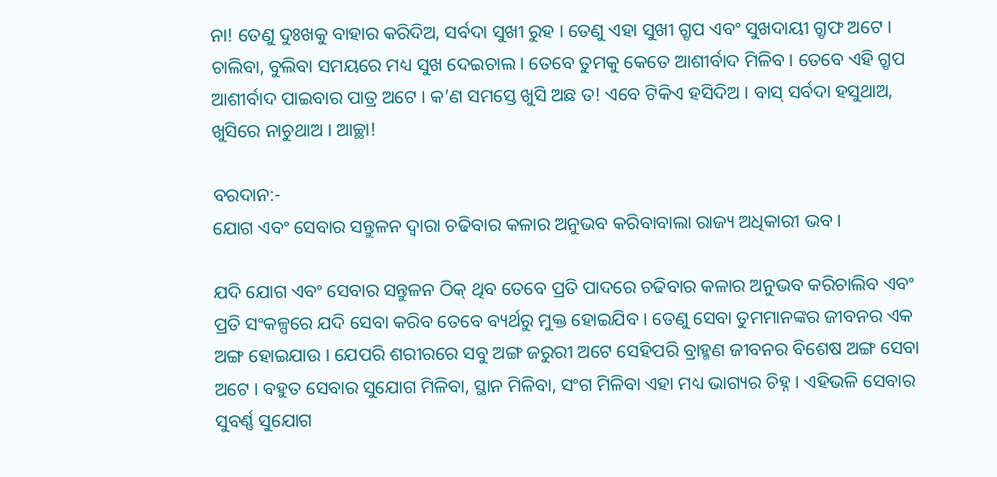ନା! ତେଣୁ ଦୁଃଖକୁ ବାହାର କରିଦିଅ, ସର୍ବଦା ସୁଖୀ ରୁହ । ତେଣୁ ଏହା ସୁଖୀ ଗ୍ରୃପ ଏବଂ ସୁଖଦାୟୀ ଗ୍ରୃଫ ଅଟେ । ଚାଲିବା, ବୁଲିବା ସମୟରେ ମଧ୍ୟ ସୁଖ ଦେଇଚାଲ । ତେବେ ତୁମକୁ କେତେ ଆଶୀର୍ବାଦ ମିଳିବ । ତେବେ ଏହି ଗ୍ରୃପ ଆଶୀର୍ବାଦ ପାଇବାର ପାତ୍ର ଅଟେ । କ’ଣ ସମସ୍ତେ ଖୁସି ଅଛ ତ! ଏବେ ଟିକିଏ ହସିଦିଅ । ବାସ୍ ସର୍ବଦା ହସୁଥାଅ, ଖୁସିରେ ନାଚୁଥାଅ । ଆଚ୍ଛା!

ବରଦାନ:-
ଯୋଗ ଏବଂ ସେବାର ସନ୍ତୁଳନ ଦ୍ୱାରା ଚଢିବାର କଳାର ଅନୁଭବ କରିବାବାଲା ରାଜ୍ୟ ଅଧିକାରୀ ଭବ ।

ଯଦି ଯୋଗ ଏବଂ ସେବାର ସନ୍ତୁଳନ ଠିକ୍ ଥିବ ତେବେ ପ୍ରତି ପାଦରେ ଚଢିବାର କଳାର ଅନୁଭବ କରିଚାଲିବ ଏବଂ ପ୍ରତି ସଂକଳ୍ପରେ ଯଦି ସେବା କରିବ ତେବେ ବ୍ୟର୍ଥରୁ ମୁକ୍ତ ହୋଇଯିବ । ତେଣୁ ସେବା ତୁମମାନଙ୍କର ଜୀବନର ଏକ ଅଙ୍ଗ ହୋଇଯାଉ । ଯେପରି ଶରୀରରେ ସବୁ ଅଙ୍ଗ ଜରୁରୀ ଅଟେ ସେହିପରି ବ୍ରାହ୍ମଣ ଜୀବନର ବିଶେଷ ଅଙ୍ଗ ସେବା ଅଟେ । ବହୁତ ସେବାର ସୁଯୋଗ ମିଳିବା, ସ୍ଥାନ ମିଳିବା, ସଂଗ ମିଳିବା ଏହା ମଧ୍ୟ ଭାଗ୍ୟର ଚିହ୍ନ । ଏହିଭଳି ସେବାର ସୁବର୍ଣ୍ଣ ସୁଯୋଗ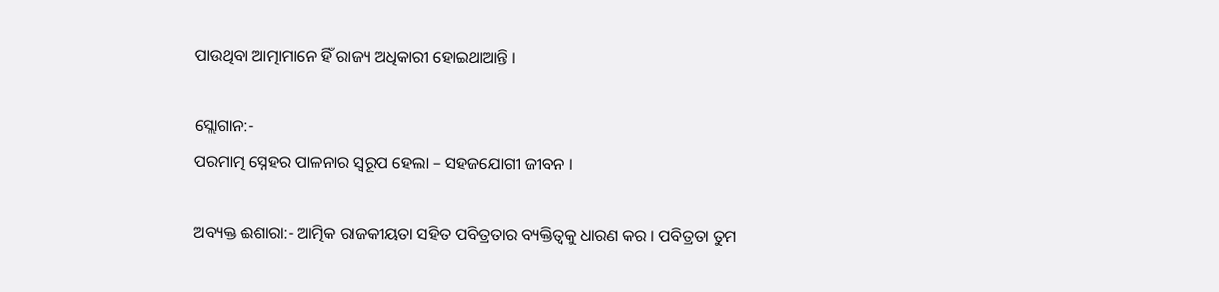ପାଉଥିବା ଆତ୍ମାମାନେ ହିଁ ରାଜ୍ୟ ଅଧିକାରୀ ହୋଇଥାଆନ୍ତି ।

ସ୍ଲୋଗାନ:-
ପରମାତ୍ମ ସ୍ନେହର ପାଳନାର ସ୍ୱରୂପ ହେଲା – ସହଜଯୋଗୀ ଜୀବନ ।

ଅବ୍ୟକ୍ତ ଈଶାରା:- ଆତ୍ମିକ ରାଜକୀୟତା ସହିତ ପବିତ୍ରତାର ବ୍ୟକ୍ତିତ୍ୱକୁ ଧାରଣ କର । ପବିତ୍ରତା ତୁମ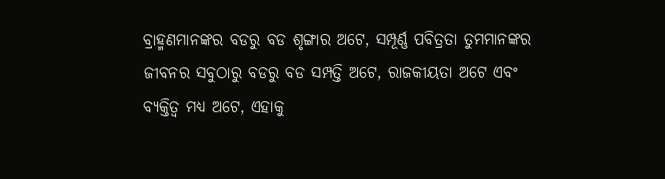ବ୍ରାହ୍ମଣମାନଙ୍କର ବଡରୁ ବଡ ଶୃଙ୍ଗାର ଅଟେ, ସମ୍ପୂର୍ଣ୍ଣ ପବିତ୍ରତା ତୁମମାନଙ୍କର ଜୀବନର ସବୁଠାରୁ ବଡରୁ ବଡ ସମ୍ପତ୍ତି ଅଟେ, ରାଜକୀୟତା ଅଟେ ଏବଂ ବ୍ୟକ୍ତିତ୍ୱ ମଧ୍ୟ ଅଟେ, ଏହାକୁ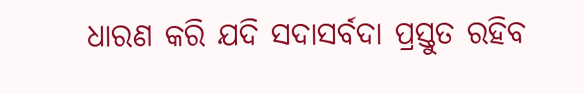ଧାରଣ କରି ଯଦି ସଦାସର୍ବଦା ପ୍ରସ୍ତୁତ ରହିବ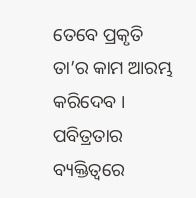ତେବେ ପ୍ରକୃତି ତା’ର କାମ ଆରମ୍ଭ କରିଦେବ । ପବିତ୍ରତାର ବ୍ୟକ୍ତିତ୍ୱରେ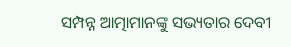ସମ୍ପନ୍ନ ଆତ୍ମାମାନଙ୍କୁ ସଭ୍ୟତାର ଦେବୀ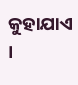କୁହାଯାଏ ।